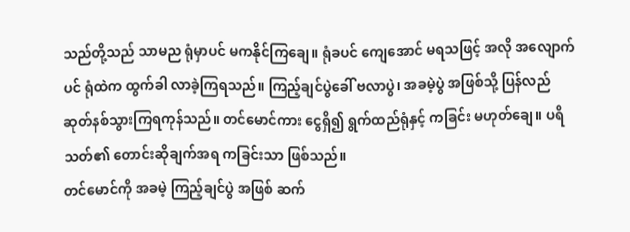သည်တို့သည် သာမည ရုံမှာပင် မကနိုင်ကြချေ။ ရုံခပင် ကျေအောင် မရသဖြင့် အလို အလျောက်ပင် ရုံထဲက ထွက်ခါ လာခဲ့ကြရသည်။ ကြည့်ချင်ပွဲခေါ် ဗလာပွဲ၊ အခမဲ့ပွဲ အဖြစ်သို့ ပြန်လည် ဆုတ်နစ်သွားကြရကုန်သည်။ တင်မောင်ကား ငွေရှိ၍ ရွက်ထည်ရုံနှင့် ကခြင်း မဟုတ်ချေ။ ပရိသတ်၏ တောင်းဆိုချက်အရ ကခြင်းသာ ဖြစ်သည်။
တင်မောင်ကို အခမဲ့ ကြည့်ချင်ပွဲ အဖြစ် ဆက်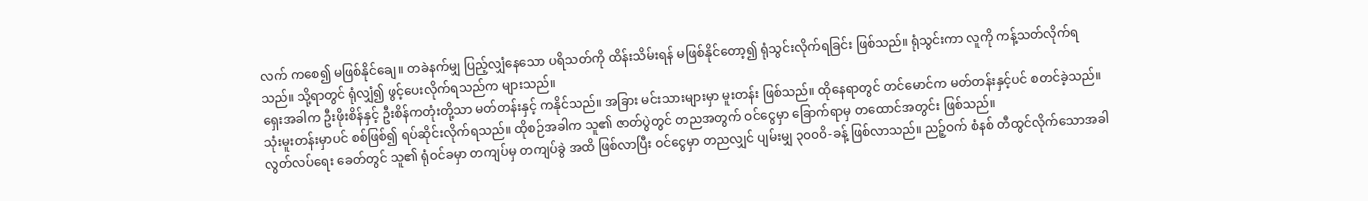လက် ကစေ၍ မဖြစ်နိုင်ချေ။ တခဲနက်မျှ ပြည့်လျှံနေသော ပရိသတ်ကို ထိန်းသိမ်းရန် မဖြစ်နိုင်တော့၍ ရုံသွင်းလိုက်ရခြင်း ဖြစ်သည်။ ရုံသွင်းကာ လူကို ကန့်သတ်လိုက်ရသည်။ သို့ရာတွင် ရုံလျှံ၍ ဖွင့်ပေးလိုက်ရသည်က များသည်။
ရှေးအခါက ဦးဖိုးစိန်နှင့် ဦးစိန်ကတုံးတို့သာ မတ်တန်းနှင့် ကနိုင်သည်။ အခြား မင်းသားများမှာ မူးတန်း ဖြစ်သည်။ ထိုနေရာတွင် တင်မောင်က မတ်တန်းနှင့်ပင် စတင်ခဲ့သည်။ သုံးမူးတန်းမှာပင် စစ်ဖြစ်၍ ရပ်ဆိုင်းလိုက်ရသည်။ ထိုစဉ်အခါက သူ၏ ဇာတ်ပွဲတွင် တညအတွက် ဝင်ငွေမှာ ခြောက်ရာမှ တထောင်အတွင်း ဖြစ်သည်။
လွတ်လပ်ရေး ခေတ်တွင် သူ၏ ရုံဝင်ခမှာ တကျပ်မှ တကျပ်ခွဲ အထိ ဖြစ်လာပြီး ဝင်ငွေမှာ တညလျှင် ပျမ်းမျှ ၃၀၀၀ိ-ခန့် ဖြစ်လာသည်။ ညဉ့်ဝက် စံနစ် တီထွင်လိုက်သောအခါ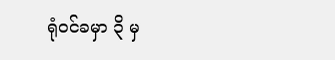ရုံဝင်ခမှာ ၃ိ မှ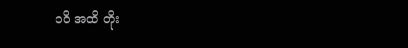၁၀ိ အထိ တိုး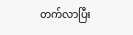တက်လာပြီး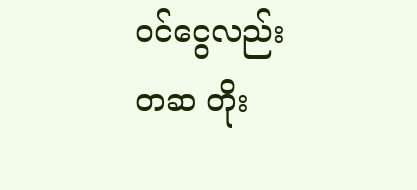ဝင်ငွေလည်း တဆ တိုး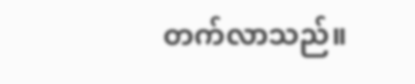တက်လာသည်။